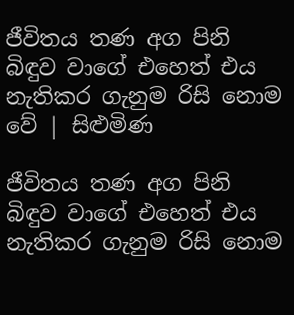ජීවිතය තණ අග පිනි බිඳුව වාගේ එහෙත් එය නැතිකර ගැනුම රිසි නොම වේ | සිළුමිණ

ජීවිතය තණ අග පිනි බිඳුව වාගේ එහෙත් එය නැතිකර ගැනුම රිසි නොම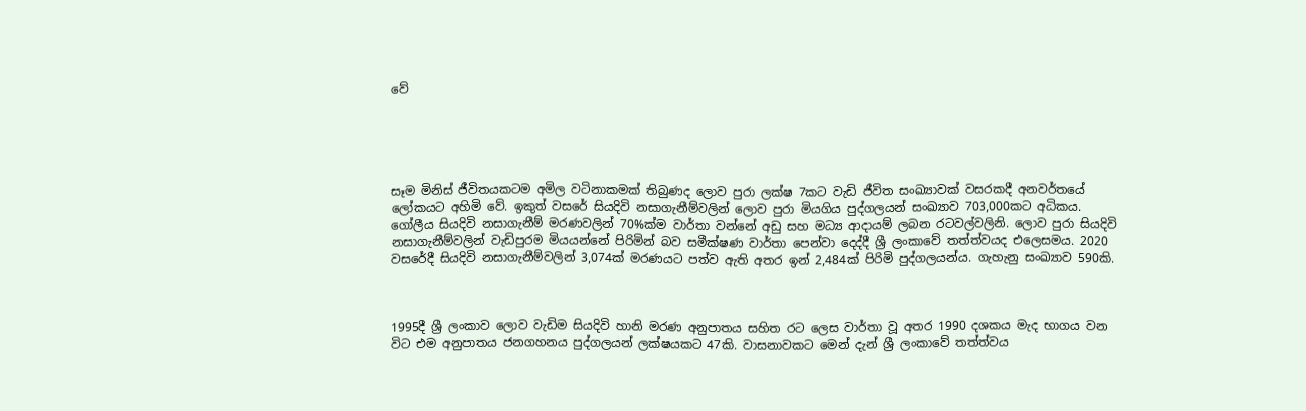වේ





සෑම මිනිස් ජීවිතයකටම අමිල වටිනාකමක් තිබුණද ලොව පුරා ලක්ෂ 7කට වැඩි ජීවිත සංඛ්‍යාවක් වසරකදී අනවර්තයේ ලෝකයට අහිමි වේ. ඉකුත් වසරේ සියදිවි නසාගැනීම්වලින් ලොව පුරා මියගිය පුද්ගලයන් සංඛ්‍යාව 703,000කට අධිකය. ගෝලීය සියදිවි නසාගැනීම් මරණවලින් 70%ක්ම වාර්තා වන්නේ අඩු සහ මධ්‍ය ආදායම් ලබන රටවල්වලිනි. ලොව පුරා සියදිවි නසාගැනීම්වලින් වැඩිපුරම මියයන්නේ පිරිමින් බව සමීක්ෂණ වාර්තා පෙන්වා දෙද්දී ශ්‍රී ලංකාවේ තත්ත්වයද එලෙසමය. 2020 වසරේදී සියදිවි නසාගැනීම්වලින් 3,074ක් මරණයට පත්ව ඇති අතර ඉන් 2,484ක් පිරිමි පුද්ගලයන්ය. ගැහැනු සංඛ්‍යාව 590කි.



1995දී ශ්‍රී ලංකාව ලොව වැඩිම සියදිවි හානි මරණ අනුපාතය සහිත රට ලෙස වාර්තා වූ අතර 1990 දශකය මැද භාගය වන විට එම අනුපාතය ජනගහනය පුද්ගලයන් ලක්ෂයකට 47කි. වාසනාවකට මෙන් දැන් ශ්‍රී ලංකාවේ තත්ත්වය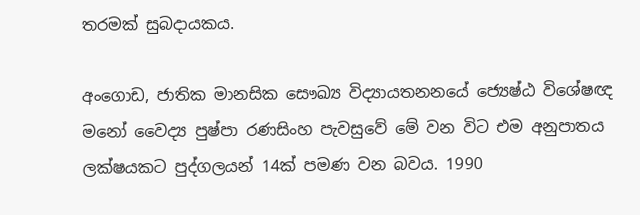තරමක් සුබදායකය.

අංගොඩ, ජාතික මානසික සෞඛ්‍ය විද්‍යායතනනයේ ජ්‍යෙෂ්ඨ විශේෂඥ මනෝ වෛද්‍ය පුෂ්පා රණසිංහ පැවසුවේ මේ වන විට එම අනුපාතය ලක්ෂයකට පුද්ගලයන් 14ක් පමණ වන බවය. 1990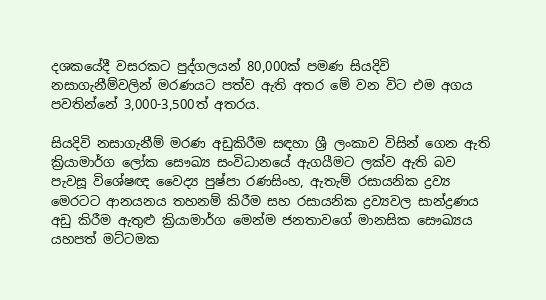දශකයේදී වසරකට පුද්ගලයන් 80,000ක් පමණ සියදිවි නසාගැනීම්වලින් මරණයට පත්ව ඇති අතර මේ වන විට එම අගය පවතින්නේ 3,000-3,500ත් අතරය.

සියදිවි නසාගැනීම් මරණ අඩුකිරීම සඳහා ශ්‍රී ලංකාව විසින් ගෙන ඇති ක්‍රියාමාර්ග ලෝක සෞඛ්‍ය සංවිධානයේ ඇගයීමට ලක්ව ඇති බව පැවසූ විශේෂඥ වෛද්‍ය පුෂ්පා රණසිංහ, ඇතැම් රසායනික ද්‍රව්‍ය මෙරටට ආනයනය තහනම් කිරීම සහ රසායනික ද්‍රව්‍යවල සාන්ද්‍රණය අඩු කිරීම ඇතුළු ක්‍රියාමාර්ග මෙන්ම ජනතාවගේ මානසික සෞඛ්‍යය යහපත් මට්ටමක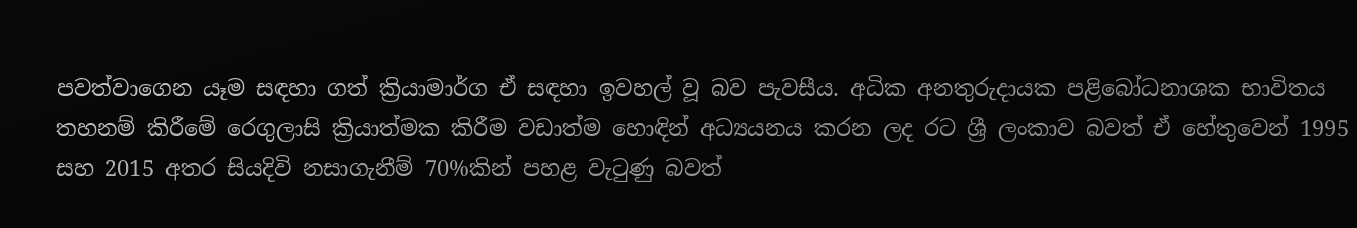පවත්වාගෙන යෑම සඳහා ගත් ක්‍රියාමාර්ග ඒ සඳහා ඉවහල් වූ බව පැවසීය. අධික අනතුරුදායක පළිබෝධනාශක භාවිතය තහනම් කිරීමේ රෙගුලාසි ක්‍රියාත්මක කිරීම වඩාත්ම හොඳින් අධ්‍යයනය කරන ලද රට ශ්‍රී ලංකාව බවත් ඒ හේතුවෙන් 1995 සහ 2015 අතර සියදිවි නසාගැනීම් 70%කින් පහළ වැටුණු බවත්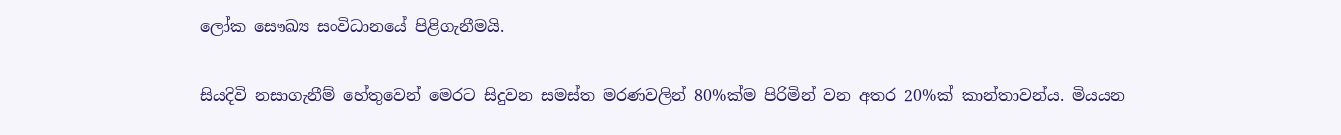ලෝක සෞඛ්‍ය සංවිධානයේ පිළිගැනීමයි.

සියදිවි නසාගැනීම් හේතුවෙන් මෙරට සිදුවන සමස්ත මරණවලින් 80%ක්ම පිරිමින් වන අතර 20%ක් කාන්තාවන්ය. මියයන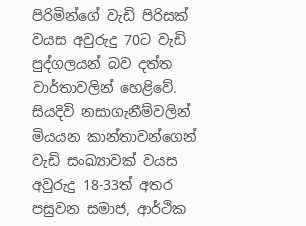පිරිමින්ගේ වැඩි පිරිසක් වයස අවුරුදු 70ට වැඩි පුද්ගලයන් බව දත්ත වාර්තාවලින් හෙළිවේ. සියදිවි නසාගැනීම්වලින් මියයන කාන්තාවන්ගෙන් වැඩි සංඛ්‍යාවක් වයස අවුරුදු 18-33ත් අතර පසුවන සමාජ, ආර්ථික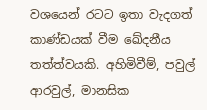වශයෙන් රටට ඉතා වැදගත් කාණ්ඩයක් වීම ඛේදනීය තත්ත්වයකි. අහිමිවීම්, පවුල් ආරවුල්, මානසික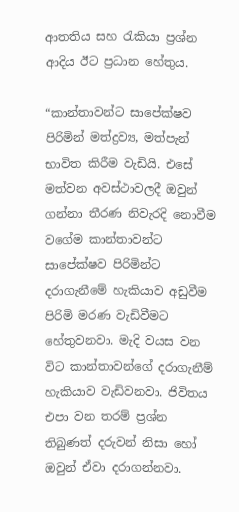ආතතිය සහ රැකියා ප්‍රශ්න ආදිය ඊට ප්‍රධාන හේතුය.

“කාන්තාවන්ට සාපේක්ෂව පිරිමින් මත්ද්‍රව්‍ය, මත්පැන් භාවිත කිරීම වැඩියි. එසේ මත්වන අවස්ථාවලදී ඔවුන් ගන්නා තීරණ නිවැරදි නොවීම වගේම කාන්තාවන්ට සාපේක්ෂව පිරිමින්ට දරාගැනීමේ හැකියාව අඩුවීම පිරිමි මරණ වැඩිවීමට හේතුවනවා. මැදි වයස වන විට කාන්තාවන්ගේ දරාගැනීම් හැකියාව වැඩිවනවා. ජිවිතය එපා වන තරම් ප්‍රශ්න තිබුණත් දරුවන් නිසා හෝ ඔවුන් ඒවා දරාගන්නවා.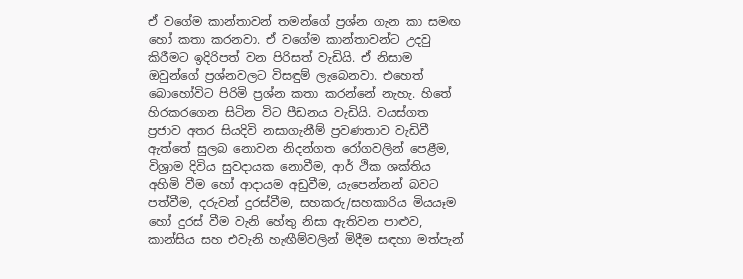ඒ වගේම කාන්තාවන් තමන්ගේ ප්‍රශ්න ගැන කා සමඟ හෝ කතා කරනවා. ඒ වගේම කාන්තාවන්ට උදවු කිරීමට ඉදිරිපත් වන පිරිසත් වැඩියි. ඒ නිසාම ඔවුන්ගේ ප්‍රශ්නවලට විසඳුම් ලැබෙනවා. එහෙත් බොහෝවිට පිරිමි ප්‍රශ්න කතා කරන්නේ නැහැ. හිතේ හිරකරගෙන සිටින විට පීඩනය වැඩියි. වයස්ගත ප්‍රජාව අතර සියදිවි නසාගැනීම් ප්‍රවණතාව වැඩිවී ඇත්තේ සුලබ නොවන නිදන්ගත රෝගවලින් පෙළීම, විශ්‍රාම දිවිය සුවදායක නොවීම, ආර් ථික ශක්තිය අහිමි වීම හෝ ආදායම අඩුවීම, යැපෙන්නන් බවට පත්වීම, දරුවන් දුරස්වීම, සහකරු/සහකාරිය මියයෑම හෝ දුරස් වීම වැනි හේතු නිසා ඇතිවන පාළුව, කාන්සිය සහ එවැනි හැඟීම්වලින් මිදීම සඳහා මත්පැන්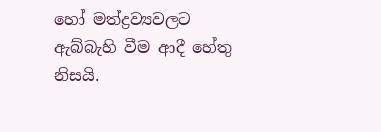හෝ මත්ද්‍රව්‍යවලට ඇබ්බැහි වීම ආදී හේතු නිසයි.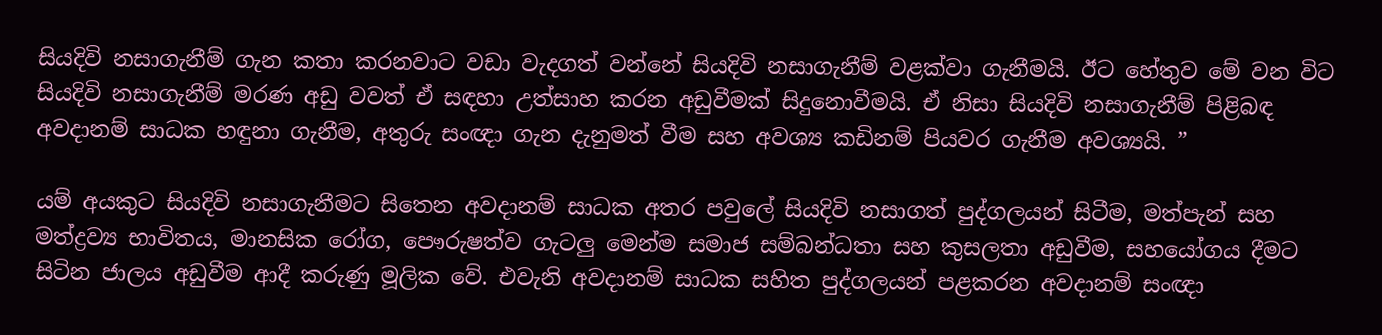සියදිවි නසාගැනීම් ගැන කතා කරනවාට වඩා වැදගත් වන්නේ සියදිවි නසාගැනීම් වළක්වා ගැනීමයි. ඊට හේතුව මේ වන විට සියදිවි නසාගැනීම් මරණ අඩු වවත් ඒ සඳහා උත්සාහ කරන අඩුවීමක් සිදුනොවීමයි. ඒ නිසා සියදිවි නසාගැනීම් පිළිබඳ අවදානම් සාධක හඳුනා ගැනීම, අතුරු සංඥා ගැන දැනුමත් වීම සහ අවශ්‍ය කඩිනම් පියවර ගැනීම අවශ්‍යයි. ”

යම් අයකුට සියදිවි නසාගැනීමට සිතෙන අවදානම් සාධක අතර පවුලේ සියදිවි නසාගත් පුද්ගලයන් සිටීම, මත්පැන් සහ මත්ද්‍රව්‍ය භාවිතය, මානසික රෝග, පෞරුෂත්ව ගැටලු මෙන්ම සමාජ සම්බන්ධතා සහ කුසලතා අඩුවීම, සහයෝගය දීමට සිටින ජාලය අඩුවීම ආදී කරුණු මූලික වේ. එවැනි අවදානම් සාධක සහිත පුද්ගලයන් පළකරන අවදානම් සංඥා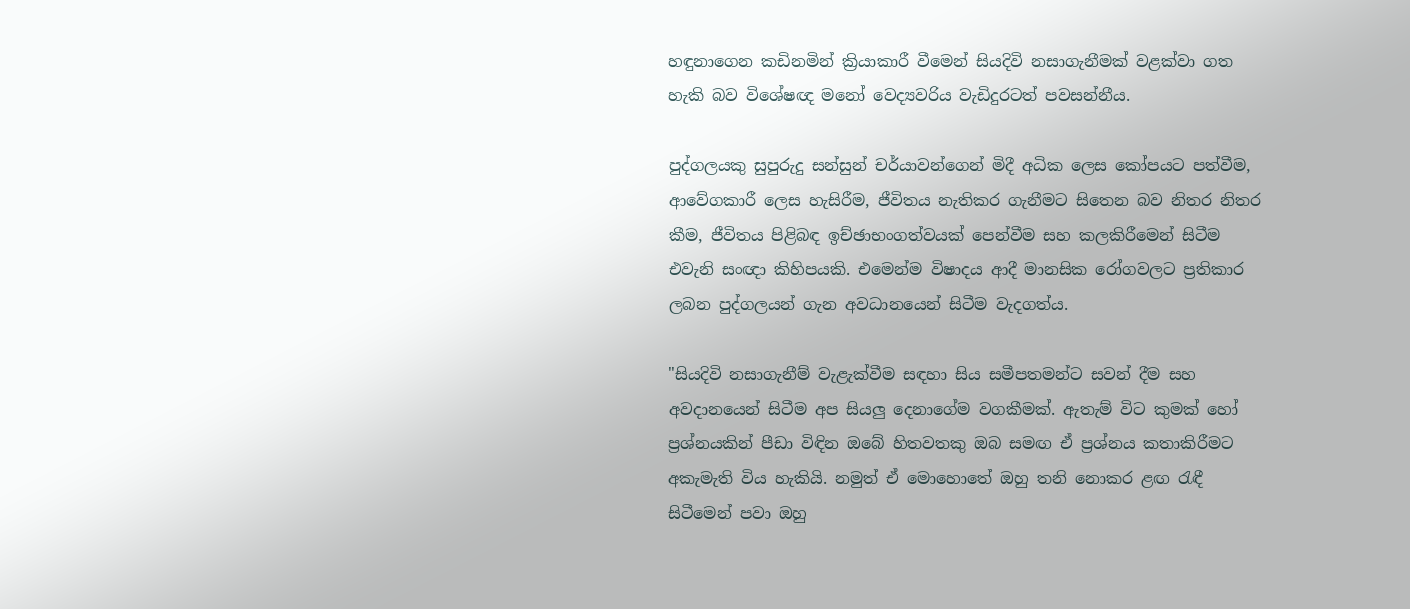හඳුනාගෙන කඩිනමින් ක්‍රියාකාරී වීමෙන් සියදිවි නසාගැනීමක් වළක්වා ගත හැකි බව විශේෂඥ මනෝ වෙද්‍යවරිය වැඩිදුරටත් පවසන්නීය.

පුද්ගලයකු සුපුරුදු සන්සුන් චර්යාවන්ගෙන් මිදී අධික ලෙස කෝපයට පත්වීම, ආවේගකාරී ලෙස හැසිරීම, ජීවිතය නැතිකර ගැනීමට සිතෙන බව නිතර නිතර කීම, ජීවිතය පිළිබඳ ඉච්ඡාභංගත්වයක් පෙන්වීම සහ කලකිරීමෙන් සිටීම එවැනි සංඥා කිහිපයකි. එමෙන්ම විෂාදය ආදී මානසික රෝගවලට ප්‍රතිකාර ලබන පුද්ගලයන් ගැන අවධානයෙන් සිටීම වැදගත්ය.

"සියදිවි නසාගැනීම් වැළැක්වීම සඳහා සිය සමීපතමන්ට සවන් දීම සහ අවදානයෙන් සිටීම අප සියලු දෙනාගේම වගකීමක්. ඇතැම් විට කුමක් හෝ ප්‍රශ්නයකින් පීඩා විඳින ඔබේ හිතවතකු ඔබ සමඟ ඒ ප්‍රශ්නය කතාකිරීමට අකැමැති විය හැකියි. නමුත් ඒ මොහොතේ ඔහු තනි නොකර ළඟ රැඳී සිටීමෙන් පවා ඔහු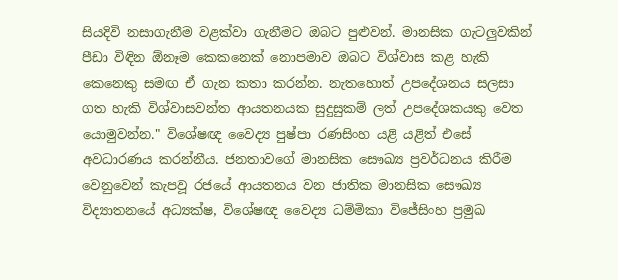සියදිවි නසාගැනීම වළක්වා ගැනීමට ඔබට පුළුවන්. මානසික ගැටලුවකින් පීඩා විඳින ඕනෑම කෙකනෙක් නොපමාව ඔබට විශ්වාස කළ හැකි කෙනෙකු සමඟ ඒ ගැන කතා කරන්න. නැතහොත් උපදේශනය සලසා ගත හැකි විශ්වාසවන්ත ආයතනයක සුදුසුකම් ලත් උපදේශකයකු වෙත යොමුවන්න." විශේෂඥ වෛද්‍ය පුෂ්පා රණසිංහ යළි යළිත් එසේ අවධාරණය කරන්නීය. ජනතාවගේ මානසික සෞඛ්‍ය ප්‍රවර්ධනය කිරීම වෙනුවෙන් කැපවූ රජයේ ආයතනය වන ජාතික මානසික සෞඛ්‍ය විද්‍යාතනයේ අධ්‍යක්ෂ, විශේෂඥ වෛද්‍ය ධම්මිකා විජේසිංහ ප්‍රමුඛ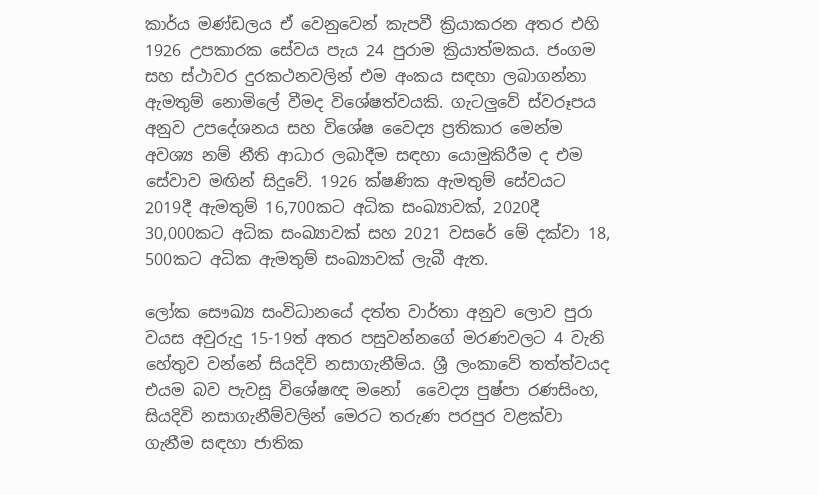කාර්ය මණ්ඩලය ඒ වෙනුවෙන් කැපවී ක්‍රියාකරන අතර එහි 1926 උපකාරක සේවය පැය 24 පුරාම ක්‍රියාත්මකය. ජංගම සහ ස්ථාවර දුරකථනවලින් එම අංකය සඳහා ලබාගන්නා ඇමතුම් නොමිලේ වීමද විශේෂත්වයකි. ගැටලුවේ ස්වරූපය අනුව උපදේශනය සහ විශේෂ වෛද්‍ය ප්‍රතිකාර මෙන්ම අවශ්‍ය නම් නීති ආධාර ලබාදීම සඳහා යොමුකිරීම ද එම සේවාව මඟින් සිදුවේ. 1926 ක්ෂණික ඇමතුම් සේවයට 2019දී ඇමතුම් 16,700කට අධික සංඛ්‍යාවක්, 2020දී 30,000කට අධික සංඛ්‍යාවක් සහ 2021 වසරේ මේ දක්වා 18, 500කට අධික ඇමතුම් සංඛ්‍යාවක් ලැබී ඇත.

ලෝක සෞඛ්‍ය සංවිධානයේ දත්ත වාර්තා අනුව ලොව පුරා වයස අවුරුදු 15-19ත් අතර පසුවන්නගේ මරණවලට 4 වැනි හේතුව වන්නේ සියදිවි නසාගැනීම්ය. ශ්‍රී ලංකාවේ තත්ත්වයද එයම බව පැවසූ විශේෂඥ මනෝ ‍ ‍වෛද්‍ය පුෂ්පා රණසිංහ, සියදිවි නසාගැනීම්වලින් මෙරට තරුණ පරපුර වළක්වා ගැනීම සඳහා ජාතික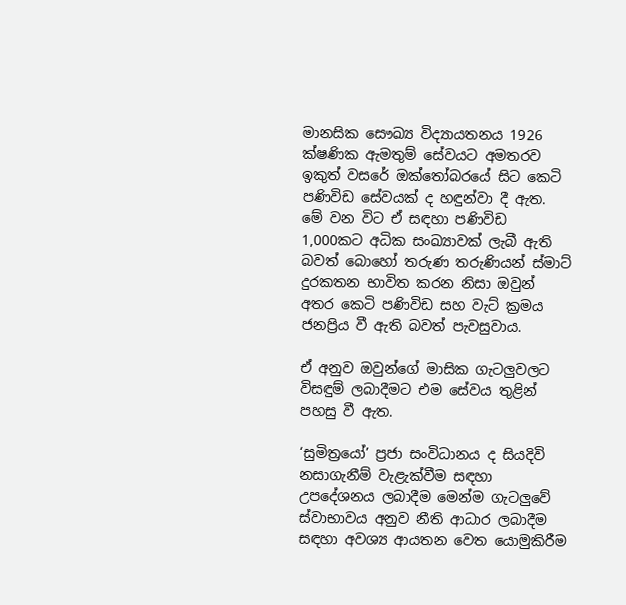මානසික සෞඛ්‍ය විද්‍යායතනය 1926 ක්ෂණික ඇමතුම් සේවයට අමතරව ඉකුත් වසරේ ඔක්තෝබරයේ සිට කෙටි පණිවිඩ සේවයක් ද හඳුන්වා දී ඇත. මේ වන විට ඒ සඳහා පණිවිඩ 1,000කට අධික සංඛ්‍යාවක් ලැබී ඇති බවත් බොහෝ තරුණ තරුණියන් ස්මාට් දුරකතන භාවිත කරන නිසා ඔවුන් අතර කෙටි පණිවිඩ සහ වැට් ක්‍රමය ජනප්‍රිය වී ඇති බවත් පැවසුවාය.

ඒ අනුව ඔවුන්ගේ මාසික ගැටලුවලට විසඳුම් ලබාදීමට එම සේවය තුළින් පහසු වී ඇත.

‘සුමිත්‍රයෝ’ ප්‍රජා සංවිධානය ද සියදිවි නසාගැනීම් වැළැක්වීම සඳහා උපදේශනය ලබාදීම මෙන්ම ගැටලුවේ ස්වාභාවය අනුව නීති ආධාර ලබාදීම සඳහා අවශ්‍ය ආයතන වෙත යොමුකිරීම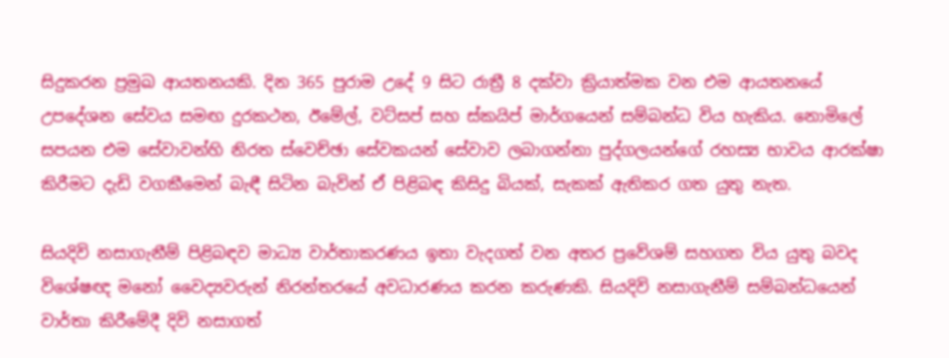සිදුකරන ප්‍රමුඛ ආයතනයකි. දින 365 පුරාම උදේ 9 සිට රාත්‍රී 8 දක්වා ක්‍රියාත්මක වන එම ආයතනයේ උපදේශන සේවය සමඟ දුරකථන, ඊමේල්, වට්සප් සහ ස්කයිප් මාර්ගයෙන් සම්බන්ධ විය හැකිය. නොමිලේ සපයන එම සේවාවන්හි නිරත ස්වෙච්ඡා සේවකයන් සේවාව ලබාගන්නා පුද්ගලයන්ගේ රහස්‍ය භාවය ආරක්ෂා කිරීමට දැඩි වගකීමෙන් බැඳී සිටින බැවින් ඒ පිළිබඳ කිසිදු බියක්, සැකක් ඇතිකර ගත යුතු නැත.

සියදිවි නසාගැනීම් පිළිබඳව මාධ්‍ය වාර්තාකරණය ඉතා වැදගත් වන අතර ප්‍රවේශම් සහගත විය යුතු බවද විශේෂඥ මනෝ වෛද්‍යවරුන් නිරන්තරයේ අවධාරණය කරන කරුණකි. සියදිවි නසාගැනීම් සම්බන්ධ‍යෙන් වාර්තා කිරීමේදී දිවි නසාගත්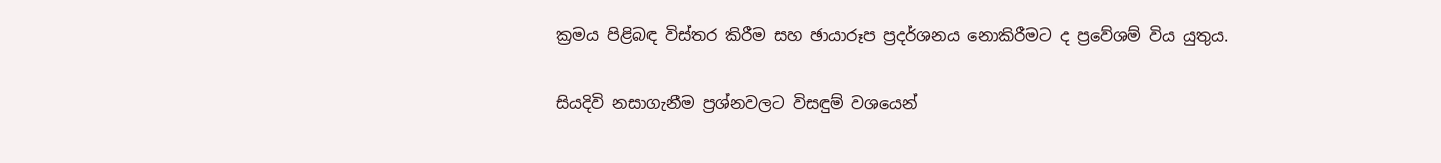ක්‍රමය පිළිබඳ විස්තර කිරීම සහ ඡායාරූප ප්‍රදර්ශනය නොකිරීමට ද ප්‍රවේශම් විය යුතුය.

සියදිවි නසාගැනීම ප්‍රශ්නවලට විසඳුම් වශයෙන්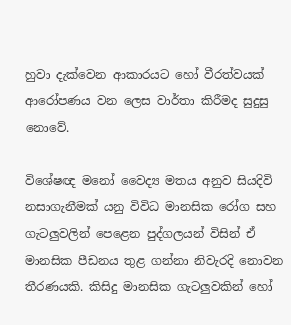හුවා දැක්වෙන ආකාරයට හෝ වීරත්වයක් ආරෝපණය වන ලෙස වාර්තා කිරීමද සුදුසු නොවේ.

විශේෂඥ මනෝ වෛද්‍ය මතය අනුව සියදිවි නසාගැනීමක් යනු විවිධ මානසික රෝග සහ ගැටලුවලින් පෙළෙන පුද්ගලයන් විසින් ඒ මානසික පීඩනය තුළ ගන්නා නිවැරදි නොවන තීරණයකි. කිසිදු මානසික ගැටලුවකින් හෝ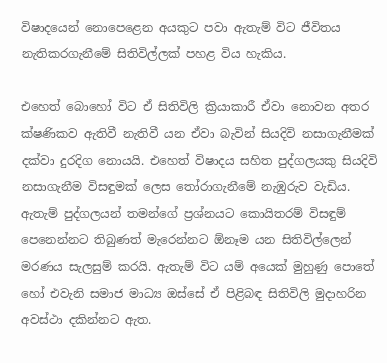විෂාදයෙන් නොපෙළෙන අයකුට පවා ඇතැම් විට ජීවිතය නැතිකරගැනීමේ සිතිවිල්ලක් පහළ විය හැකිය.

එහෙත් බොහෝ විට ඒ සිතිවිලි ක්‍රියාකාරී ඒවා නොවන අතර ක්ෂණිකව ඇතිවී නැතිවී යන ඒවා බැවින් සියදිවි නසාගැනීමක් දක්වා දුරදිග නොයයි. එහෙත් විෂාදය සහිත පුද්ගලයකු සියදිවි නසාගැනීම විසඳුමක් ලෙස තෝරාගැනීමේ නැඹුරුව වැඩිය. ඇතැම් පුද්ගලයන් තමන්ගේ ප්‍රශ්නයට කොයිතරම් විසඳුම් පෙනෙන්නට තිබුණත් මැරෙන්නට ඕනෑම යන සිතිවිල්ලෙන් මරණය සැලසුම් කරයි. ඇතැම් විට යම් අයෙක් මුහුණු පොතේ හෝ එවැනි සමාජ මාධ්‍ය ඔස්සේ ඒ පිළිබඳ සිතිවිලි මුදාහරින අවස්ථා දකින්නට ඇත.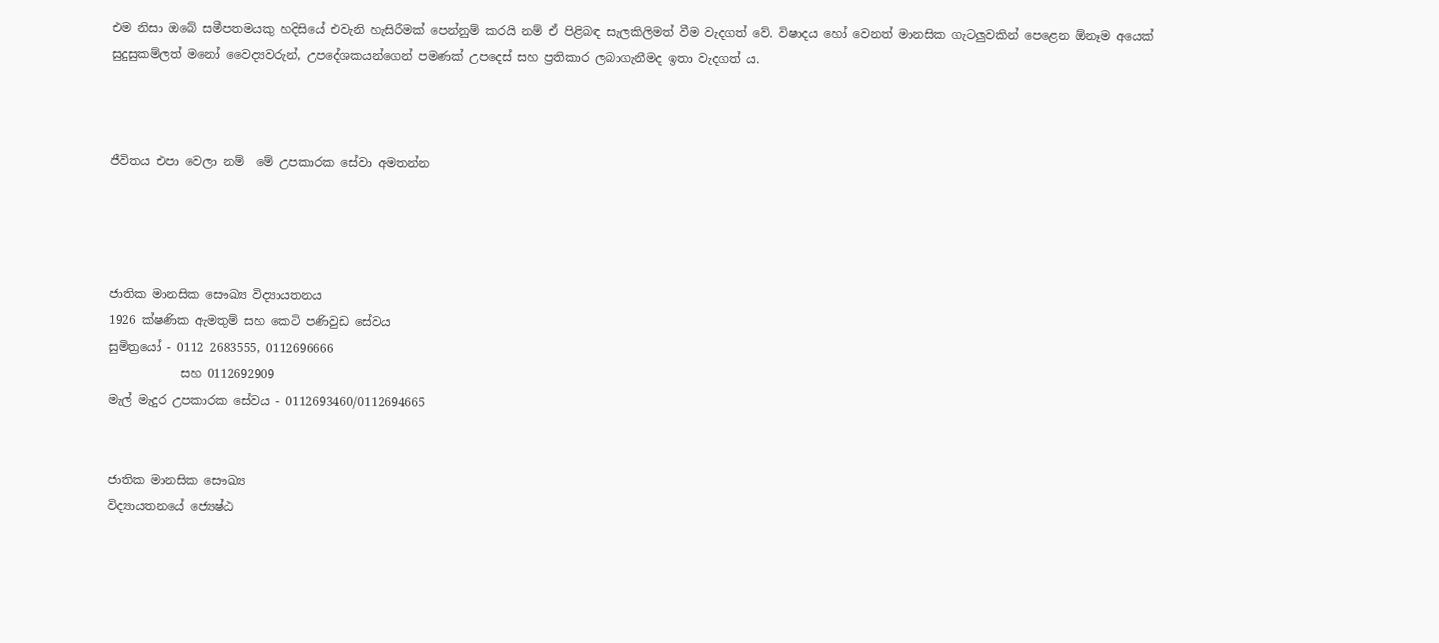එම නිසා ඔබේ සමීපතමයකු හදිසියේ එවැනි හැසිරීමක් පෙන්නුම් කරයි නම් ඒ පිළිබඳ සැලකිලිමත් වීම වැදගත් වේ. විෂාදය හෝ වෙනත් මානසික ගැටලුවකින් පෙළෙන ඕනෑම අයෙක් සුදුසුකම්ලත් මනෝ වෛද්‍යවරුන්, උපදේශකයන්ගෙන් පමණක් උපදෙස් සහ ප්‍රතිකාර ලබාගැනීමද ඉතා වැදගත් ය.



ජීවිතය එපා වෙලා නම්  මේ උපකාරක සේවා අමතන්න




ජාතික මානසික සෞඛ්‍ය විද්‍යායතනය
1926 ක්ෂණික ඇමතුම් සහ කෙටි පණිවුඩ සේවය
සුමිත්‍රයෝ - 0112 2683555, 0112696666
            සහ 0112692909
මැල් මැදුර උපකාරක සේවය - 0112693460/0112694665


ජාතික මානසික සෞඛ්‍ය
විද්‍යායතනයේ ජ්‍යෙෂ්ඨ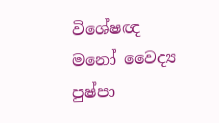විශේෂඥ මනෝ වෛද්‍ය
පුෂ්පා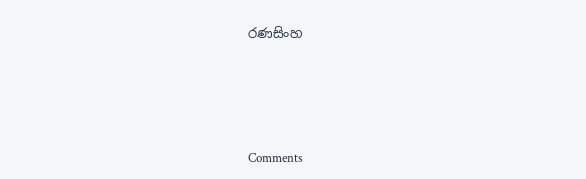රණසිංහ





Comments